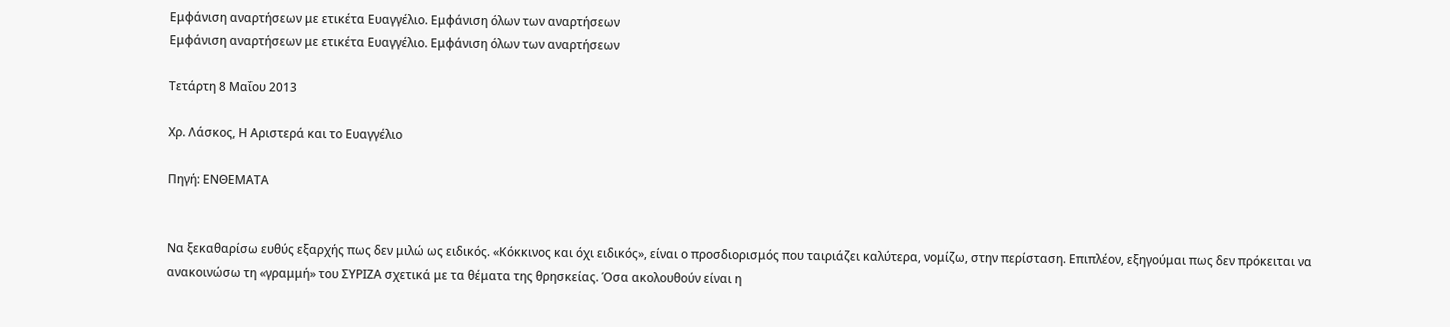Εμφάνιση αναρτήσεων με ετικέτα Ευαγγέλιο. Εμφάνιση όλων των αναρτήσεων
Εμφάνιση αναρτήσεων με ετικέτα Ευαγγέλιο. Εμφάνιση όλων των αναρτήσεων

Τετάρτη 8 Μαΐου 2013

Χρ. Λάσκος, Η Αριστερά και το Ευαγγέλιο

Πηγή: ΕΝΘΕΜΑΤΑ


Να ξεκαθαρίσω ευθύς εξαρχής πως δεν μιλώ ως ειδικός. «Κόκκινος και όχι ειδικός», είναι ο προσδιορισμός που ταιριάζει καλύτερα, νομίζω, στην περίσταση. Επιπλέον, εξηγούμαι πως δεν πρόκειται να ανακοινώσω τη «γραμμή» του ΣΥΡΙΖΑ σχετικά με τα θέματα της θρησκείας. Όσα ακολουθoύν είναι η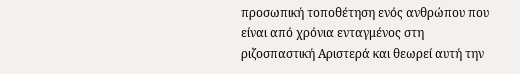προσωπική τοποθέτηση ενός ανθρώπου που είναι από χρόνια ενταγμένος στη ριζοσπαστική Αριστερά και θεωρεί αυτή την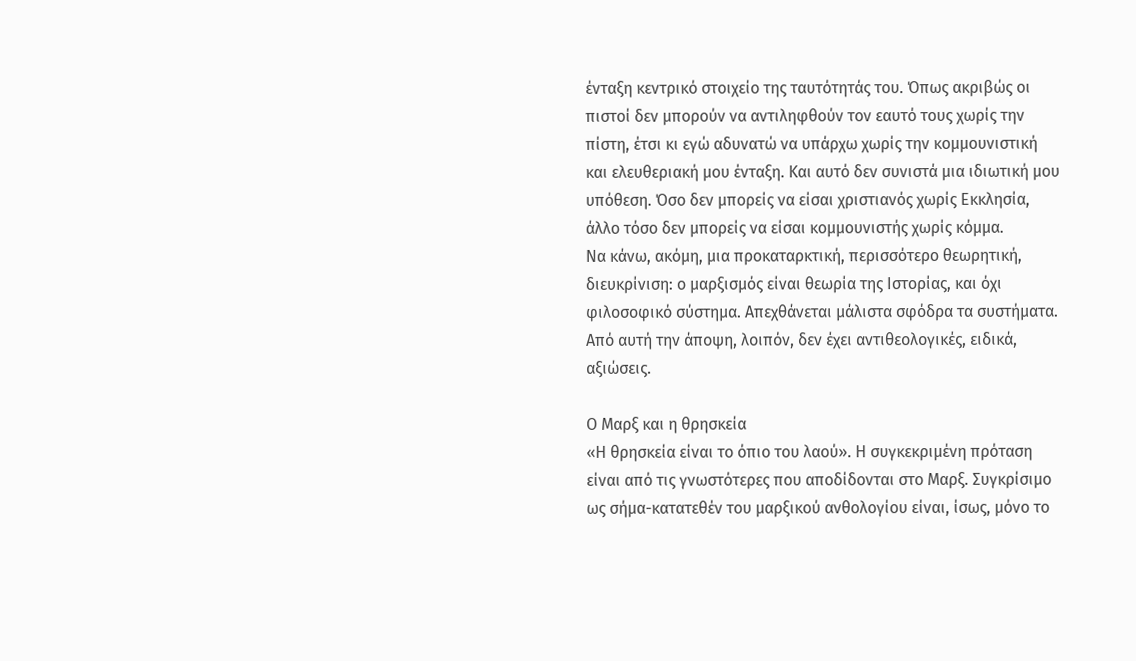ένταξη κεντρικό στοιχείο της ταυτότητάς του. Όπως ακριβώς οι πιστοί δεν μπορούν να αντιληφθούν τον εαυτό τους χωρίς την πίστη, έτσι κι εγώ αδυνατώ να υπάρχω χωρίς την κομμουνιστική και ελευθεριακή μου ένταξη. Και αυτό δεν συνιστά μια ιδιωτική μου υπόθεση. Όσο δεν μπορείς να είσαι χριστιανός χωρίς Εκκλησία, άλλο τόσο δεν μπορείς να είσαι κομμουνιστής χωρίς κόμμα.
Να κάνω, ακόμη, μια προκαταρκτική, περισσότερο θεωρητική, διευκρίνιση: ο μαρξισμός είναι θεωρία της Ιστορίας, και όχι φιλοσοφικό σύστημα. Απεχθάνεται μάλιστα σφόδρα τα συστήματα. Από αυτή την άποψη, λοιπόν, δεν έχει αντιθεολογικές, ειδικά, αξιώσεις.

Ο Μαρξ και η θρησκεία
«Η θρησκεία είναι το όπιο του λαού». Η συγκεκριμένη πρόταση είναι από τις γνωστότερες που αποδίδονται στο Μαρξ. Συγκρίσιμο ως σήμα-κατατεθέν του μαρξικού ανθολογίου είναι, ίσως, μόνο το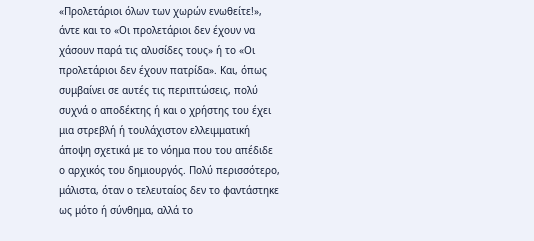«Προλετάριοι όλων των χωρών ενωθείτε!», άντε και το «Οι προλετάριοι δεν έχουν να χάσουν παρά τις αλυσίδες τους» ή το «Οι προλετάριοι δεν έχουν πατρίδα». Και, όπως συμβαίνει σε αυτές τις περιπτώσεις, πολύ συχνά ο αποδέκτης ή και ο χρήστης του έχει μια στρεβλή ή τουλάχιστον ελλειμματική άποψη σχετικά με το νόημα που του απέδιδε ο αρχικός του δημιουργός. Πολύ περισσότερο, μάλιστα, όταν ο τελευταίος δεν το φαντάστηκε ως μότο ή σύνθημα, αλλά το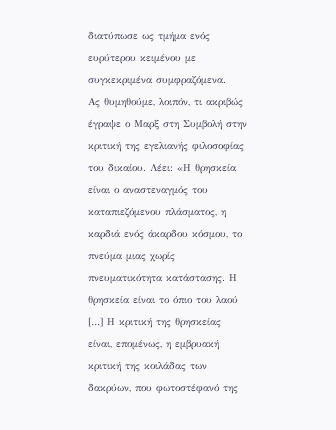διατύπωσε ως τμήμα ενός ευρύτερου κειμένου με συγκεκριμένα συμφραζόμενα.
Ας θυμηθούμε, λοιπόν, τι ακριβώς έγραψε ο Μαρξ στη Συμβολή στην κριτική της εγελιανής φιλοσοφίας του δικαίου. Λέει: «Η θρησκεία είναι ο αναστεναγμός του καταπιεζόμενου πλάσματος, η καρδιά ενός άκαρδου κόσμου, το πνεύμα μιας χωρίς πνευματικότητα κατάστασης. Η θρησκεία είναι το όπιο του λαού […] Η κριτική της θρησκείας είναι, επομένως, η εμβρυακή κριτική της κοιλάδας των δακρύων, που φωτοστέφανό της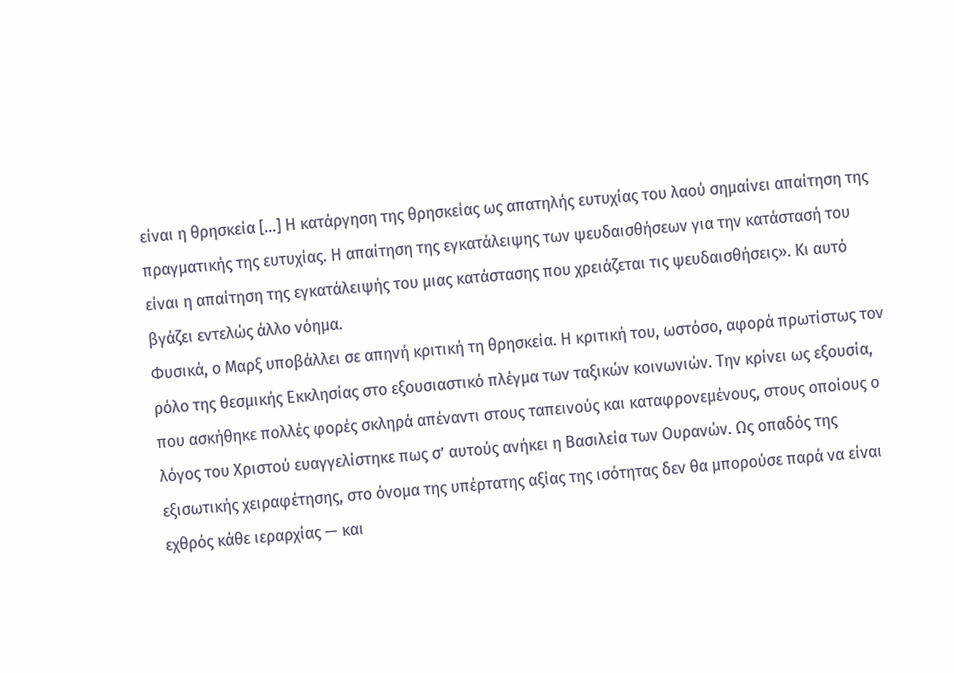είναι η θρησκεία […] Η κατάργηση της θρησκείας ως απατηλής ευτυχίας του λαού σημαίνει απαίτηση της πραγματικής της ευτυχίας. Η απαίτηση της εγκατάλειψης των ψευδαισθήσεων για την κατάστασή του είναι η απαίτηση της εγκατάλειψής του μιας κατάστασης που χρειάζεται τις ψευδαισθήσεις». Κι αυτό βγάζει εντελώς άλλο νόημα.
Φυσικά, ο Μαρξ υποβάλλει σε απηνή κριτική τη θρησκεία. Η κριτική του, ωστόσο, αφορά πρωτίστως τον ρόλο της θεσμικής Εκκλησίας στο εξουσιαστικό πλέγμα των ταξικών κοινωνιών. Την κρίνει ως εξουσία, που ασκήθηκε πολλές φορές σκληρά απέναντι στους ταπεινούς και καταφρονεμένους, στους οποίους ο λόγος του Χριστού ευαγγελίστηκε πως σ’ αυτούς ανήκει η Βασιλεία των Ουρανών. Ως οπαδός της εξισωτικής χειραφέτησης, στο όνομα της υπέρτατης αξίας της ισότητας δεν θα μπορούσε παρά να είναι εχθρός κάθε ιεραρχίας — και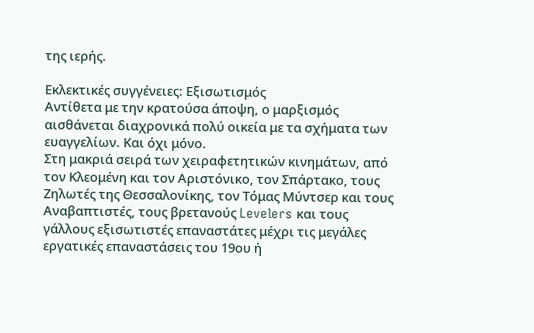της ιερής.

Εκλεκτικές συγγένειες: Εξισωτισμός
Αντίθετα με την κρατούσα άποψη, ο μαρξισμός αισθάνεται διαχρονικά πολύ οικεία με τα σχήματα των ευαγγελίων. Και όχι μόνο.
Στη μακριά σειρά των χειραφετητικών κινημάτων, από τον Κλεομένη και τον Αριστόνικο, τον Σπάρτακο, τους Ζηλωτές της Θεσσαλονίκης, τον Τόμας Μύντσερ και τους Αναβαπτιστές, τους βρετανούς Levelers και τους γάλλους εξισωτιστές επαναστάτες μέχρι τις μεγάλες εργατικές επαναστάσεις του 19ου ή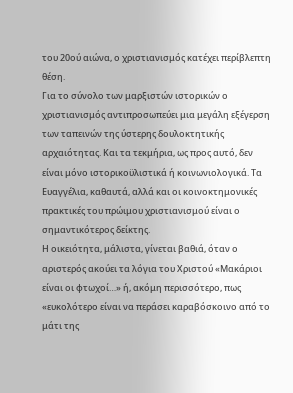του 20ού αιώνα, ο χριστιανισμός κατέχει περίβλεπτη θέση.
Για το σύνολο των μαρξιστών ιστορικών ο χριστιανισμός αντιπροσωπεύει μια μεγάλη εξέγερση των ταπεινών της ύστερης δουλοκτητικής αρχαιότητας. Και τα τεκμήρια, ως προς αυτό, δεν είναι μόνο ιστορικοϋλιστικά ή κοινωνιολογικά. Τα Ευαγγέλια, καθαυτά, αλλά και οι κοινοκτημονικές πρακτικές του πρώιμου χριστιανισμού είναι ο σημαντικότερος δείκτης.
Η οικειότητα, μάλιστα, γίνεται βαθιά, όταν ο αριστερός ακούει τα λόγια του Χριστού «Μακάριοι είναι οι φτωχοί…» ή, ακόμη περισσότερο, πως «ευκολότερο είναι να περάσει καραβόσκοινο από το μάτι της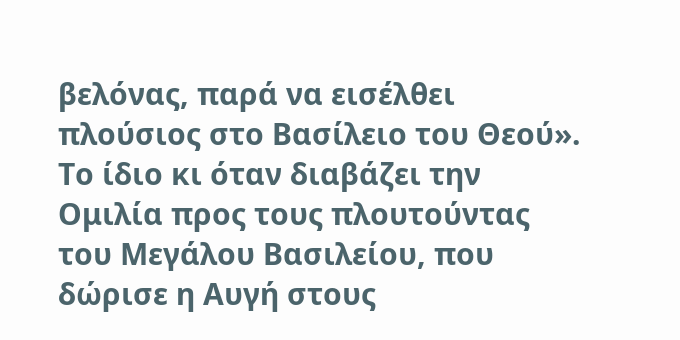βελόνας, παρά να εισέλθει πλούσιος στο Βασίλειο του Θεού». Το ίδιο κι όταν διαβάζει την Ομιλία προς τους πλουτούντας του Μεγάλου Βασιλείου, που δώρισε η Αυγή στους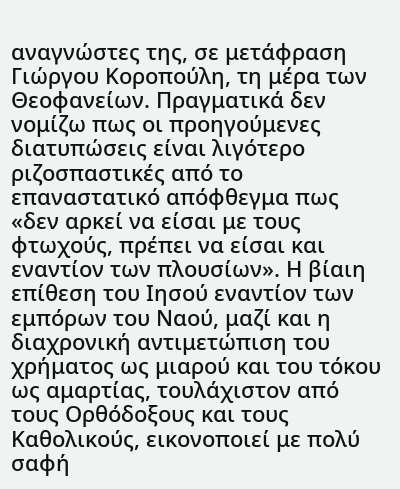αναγνώστες της, σε μετάφραση Γιώργου Κοροπούλη, τη μέρα των Θεοφανείων. Πραγματικά δεν νομίζω πως οι προηγούμενες διατυπώσεις είναι λιγότερο ριζοσπαστικές από το επαναστατικό απόφθεγμα πως «δεν αρκεί να είσαι με τους φτωχούς, πρέπει να είσαι και εναντίον των πλουσίων». Η βίαιη επίθεση του Ιησού εναντίον των εμπόρων του Ναού, μαζί και η διαχρονική αντιμετώπιση του χρήματος ως μιαρού και του τόκου ως αμαρτίας, τουλάχιστον από τους Ορθόδοξους και τους Καθολικούς, εικονοποιεί με πολύ σαφή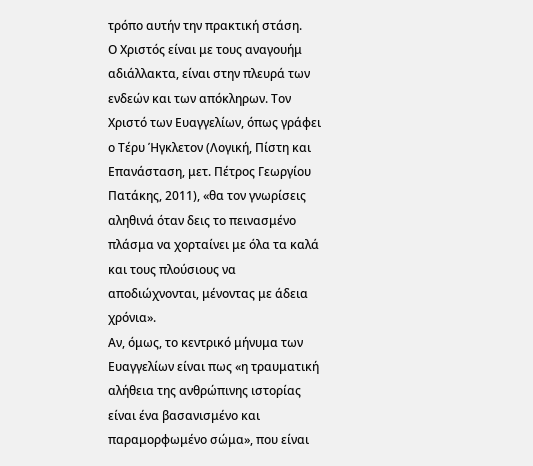τρόπο αυτήν την πρακτική στάση.
Ο Χριστός είναι με τους αναγουήμ αδιάλλακτα, είναι στην πλευρά των ενδεών και των απόκληρων. Τον Χριστό των Ευαγγελίων, όπως γράφει ο Τέρυ Ήγκλετον (Λογική, Πίστη και Επανάσταση, μετ. Πέτρος Γεωργίου Πατάκης, 2011), «θα τον γνωρίσεις αληθινά όταν δεις το πεινασμένο πλάσμα να χορταίνει με όλα τα καλά και τους πλούσιους να αποδιώχνονται, μένοντας με άδεια χρόνια».
Αν, όμως, το κεντρικό μήνυμα των Ευαγγελίων είναι πως «η τραυματική αλήθεια της ανθρώπινης ιστορίας είναι ένα βασανισμένο και παραμορφωμένο σώμα», που είναι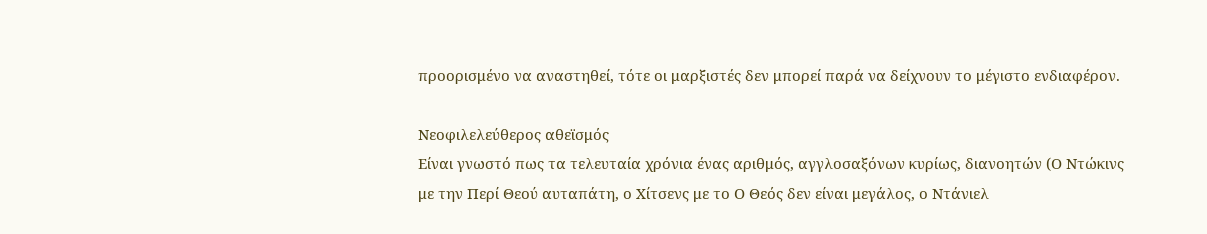προορισμένο να αναστηθεί, τότε οι μαρξιστές δεν μπορεί παρά να δείχνουν το μέγιστο ενδιαφέρον.

Νεοφιλελεύθερος αθεϊσμός
Είναι γνωστό πως τα τελευταία χρόνια ένας αριθμός, αγγλοσαξόνων κυρίως, διανοητών (Ο Ντώκινς με την Περί Θεού αυταπάτη, ο Χίτσενς με το Ο Θεός δεν είναι μεγάλος, ο Ντάνιελ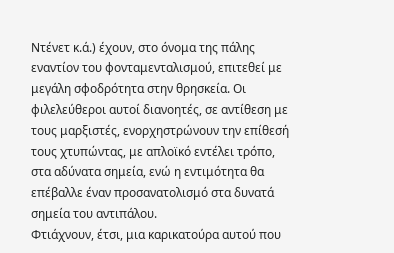Ντένετ κ.ά.) έχουν, στο όνομα της πάλης εναντίον του φονταμενταλισμού, επιτεθεί με μεγάλη σφοδρότητα στην θρησκεία. Οι φιλελεύθεροι αυτοί διανοητές, σε αντίθεση με τους μαρξιστές, ενορχηστρώνουν την επίθεσή τους χτυπώντας, με απλοϊκό εντέλει τρόπο, στα αδύνατα σημεία, ενώ η εντιμότητα θα επέβαλλε έναν προσανατολισμό στα δυνατά σημεία του αντιπάλου.
Φτιάχνουν, έτσι, μια καρικατούρα αυτού που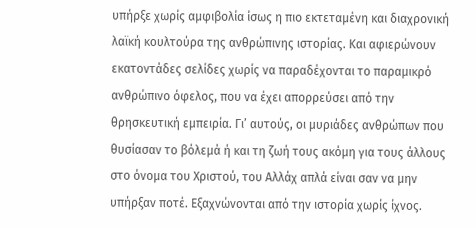υπήρξε χωρίς αμφιβολία ίσως η πιο εκτεταμένη και διαχρονική λαϊκή κουλτούρα της ανθρώπινης ιστορίας. Και αφιερώνουν εκατοντάδες σελίδες χωρίς να παραδέχονται το παραμικρό ανθρώπινο όφελος, που να έχει απορρεύσει από την θρησκευτική εμπειρία. Γι’ αυτούς, οι μυριάδες ανθρώπων που θυσίασαν το βόλεμά ή και τη ζωή τους ακόμη για τους άλλους στο όνομα του Χριστού, του Αλλάχ απλά είναι σαν να μην υπήρξαν ποτέ. Εξαχνώνονται από την ιστορία χωρίς ίχνος.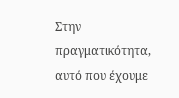Στην πραγματικότητα, αυτό που έχουμε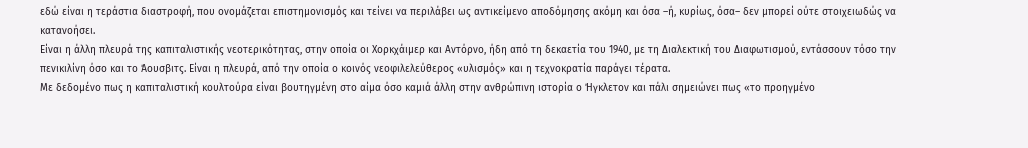εδώ είναι η τεράστια διαστροφή, που ονομάζεται επιστημονισμός και τείνει να περιλάβει ως αντικείμενο αποδόμησης ακόμη και όσα –ή, κυρίως, όσα– δεν μπορεί ούτε στοιχειωδώς να κατανοήσει.
Είναι η άλλη πλευρά της καπιταλιστικής νεοτερικότητας, στην οποία οι Χορκχάιμερ και Αντόρνο, ήδη από τη δεκαετία του 1940, με τη Διαλεκτική του Διαφωτισμού, εντάσσουν τόσο την πενικιλίνη όσο και το Άουσβιτς. Είναι η πλευρά, από την οποία ο κοινός νεοφιλελεύθερος «υλισμός» και η τεχνοκρατία παράγει τέρατα.
Με δεδομένο πως η καπιταλιστική κουλτούρα είναι βουτηγμένη στο αίμα όσο καμιά άλλη στην ανθρώπινη ιστορία ο Ήγκλετον και πάλι σημειώνει πως «το προηγμένο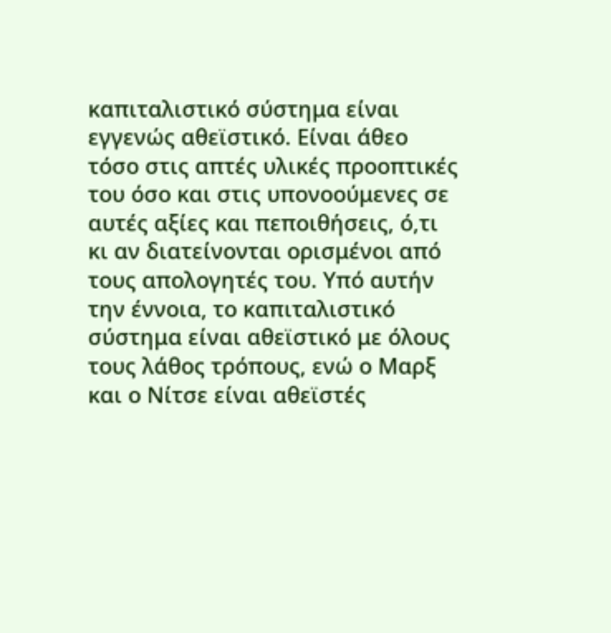καπιταλιστικό σύστημα είναι εγγενώς αθεϊστικό. Είναι άθεο τόσο στις απτές υλικές προοπτικές του όσο και στις υπονοούμενες σε αυτές αξίες και πεποιθήσεις, ό,τι κι αν διατείνονται ορισμένοι από τους απολογητές του. Υπό αυτήν την έννοια, το καπιταλιστικό σύστημα είναι αθεϊστικό με όλους τους λάθος τρόπους, ενώ ο Μαρξ και ο Νίτσε είναι αθεϊστές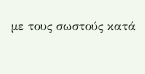με τους σωστούς κατά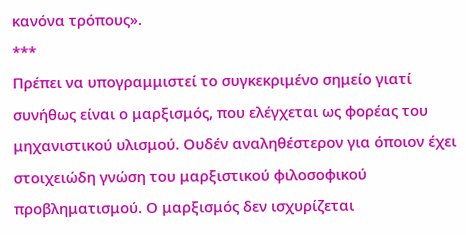κανόνα τρόπους».
***
Πρέπει να υπογραμμιστεί το συγκεκριμένο σημείο γιατί συνήθως είναι ο μαρξισμός, που ελέγχεται ως φορέας του μηχανιστικού υλισμού. Ουδέν αναληθέστερον για όποιον έχει στοιχειώδη γνώση του μαρξιστικού φιλοσοφικού προβληματισμού. Ο μαρξισμός δεν ισχυρίζεται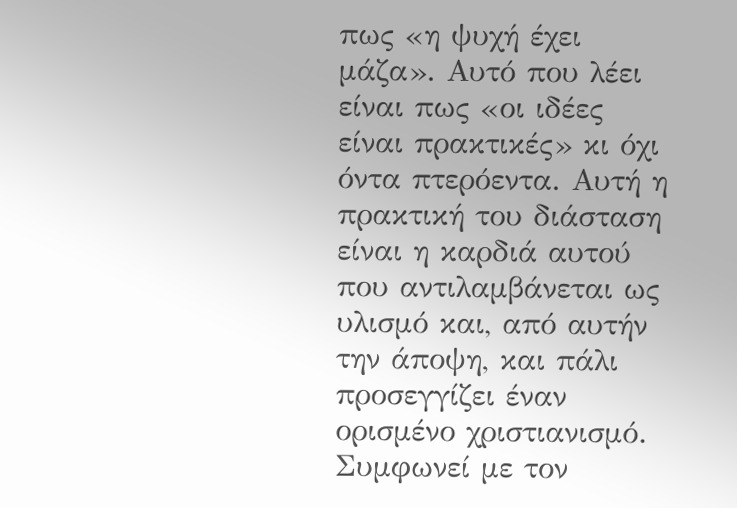πως «η ψυχή έχει μάζα». Αυτό που λέει είναι πως «οι ιδέες είναι πρακτικές» κι όχι όντα πτερόεντα. Αυτή η πρακτική του διάσταση είναι η καρδιά αυτού που αντιλαμβάνεται ως υλισμό και, από αυτήν την άποψη, και πάλι προσεγγίζει έναν ορισμένο χριστιανισμό. Συμφωνεί με τον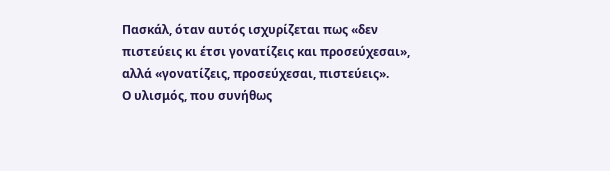Πασκάλ, όταν αυτός ισχυρίζεται πως «δεν πιστεύεις κι έτσι γονατίζεις και προσεύχεσαι», αλλά «γονατίζεις, προσεύχεσαι, πιστεύεις».
Ο υλισμός, που συνήθως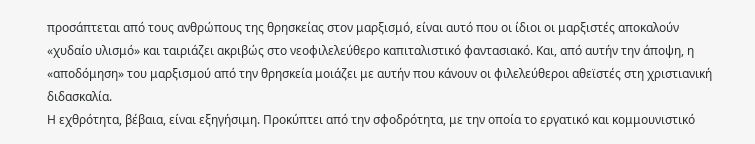προσάπτεται από τους ανθρώπους της θρησκείας στον μαρξισμό, είναι αυτό που οι ίδιοι οι μαρξιστές αποκαλούν «χυδαίο υλισμό» και ταιριάζει ακριβώς στο νεοφιλελεύθερο καπιταλιστικό φαντασιακό. Και, από αυτήν την άποψη, η «αποδόμηση» του μαρξισμού από την θρησκεία μοιάζει με αυτήν που κάνουν οι φιλελεύθεροι αθεϊστές στη χριστιανική διδασκαλία.
Η εχθρότητα, βέβαια, είναι εξηγήσιμη. Προκύπτει από την σφοδρότητα, με την οποία το εργατικό και κομμουνιστικό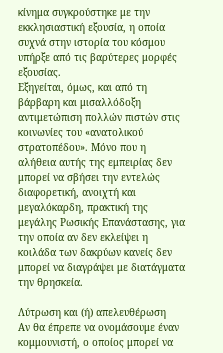κίνημα συγκρούστηκε με την εκκλησιαστική εξουσία, η οποία συχνά στην ιστορία του κόσμου υπήρξε από τις βαρύτερες μορφές εξουσίας.
Εξηγείται, όμως, και από τη βάρβαρη και μισαλλόδοξη αντιμετώπιση πολλών πιστών στις κοινωνίες του «ανατολικού στρατοπέδου». Μόνο που η αλήθεια αυτής της εμπειρίας δεν μπορεί να σβήσει την εντελώς διαφορετική, ανοιχτή και μεγαλόκαρδη, πρακτική της μεγάλης Ρωσικής Επανάστασης, για την οποία αν δεν εκλείψει η κοιλάδα των δακρύων κανείς δεν μπορεί να διαγράψει με διατάγματα την θρησκεία.

Λύτρωση και (ή) απελευθέρωση
Αν θα έπρεπε να ονομάσουμε έναν κομμουνιστή, ο οποίος μπορεί να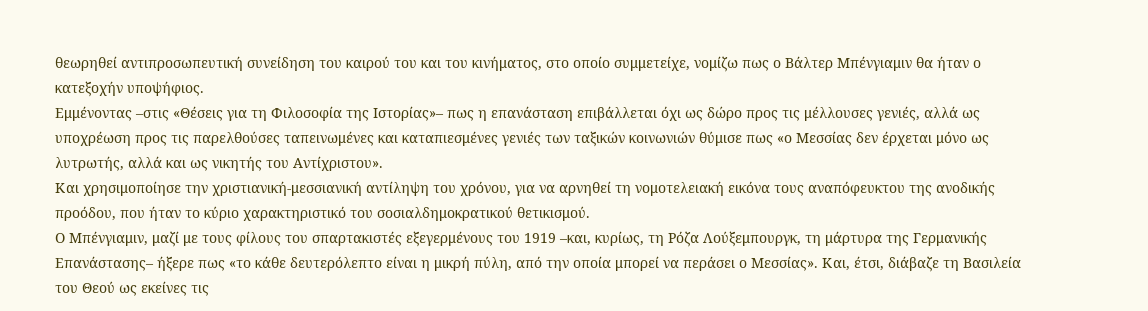θεωρηθεί αντιπροσωπευτική συνείδηση του καιρού του και του κινήματος, στο οποίο συμμετείχε, νομίζω πως ο Βάλτερ Μπένγιαμιν θα ήταν ο κατεξοχήν υποψήφιος.
Εμμένοντας –στις «Θέσεις για τη Φιλοσοφία της Ιστορίας»– πως η επανάσταση επιβάλλεται όχι ως δώρο προς τις μέλλουσες γενιές, αλλά ως υποχρέωση προς τις παρελθούσες ταπεινωμένες και καταπιεσμένες γενιές των ταξικών κοινωνιών θύμισε πως «ο Μεσσίας δεν έρχεται μόνο ως λυτρωτής, αλλά και ως νικητής του Αντίχριστου».
Και χρησιμοποίησε την χριστιανική-μεσσιανική αντίληψη του χρόνου, για να αρνηθεί τη νομοτελειακή εικόνα τους αναπόφευκτου της ανοδικής προόδου, που ήταν το κύριο χαρακτηριστικό του σοσιαλδημοκρατικού θετικισμού.
Ο Μπένγιαμιν, μαζί με τους φίλους του σπαρτακιστές εξεγερμένους του 1919 –και, κυρίως, τη Ρόζα Λούξεμπουργκ, τη μάρτυρα της Γερμανικής Επανάστασης– ήξερε πως «το κάθε δευτερόλεπτο είναι η μικρή πύλη, από την οποία μπορεί να περάσει ο Μεσσίας». Και, έτσι, διάβαζε τη Βασιλεία του Θεού ως εκείνες τις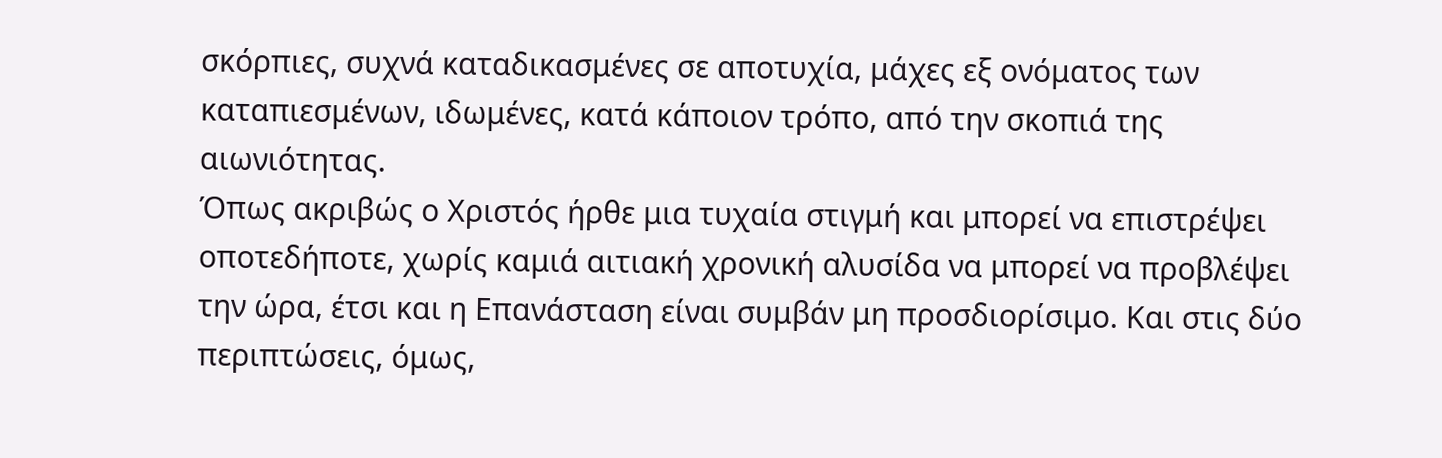σκόρπιες, συχνά καταδικασμένες σε αποτυχία, μάχες εξ ονόματος των καταπιεσμένων, ιδωμένες, κατά κάποιον τρόπο, από την σκοπιά της αιωνιότητας.
Όπως ακριβώς ο Χριστός ήρθε μια τυχαία στιγμή και μπορεί να επιστρέψει οποτεδήποτε, χωρίς καμιά αιτιακή χρονική αλυσίδα να μπορεί να προβλέψει την ώρα, έτσι και η Επανάσταση είναι συμβάν μη προσδιορίσιμο. Και στις δύο περιπτώσεις, όμως,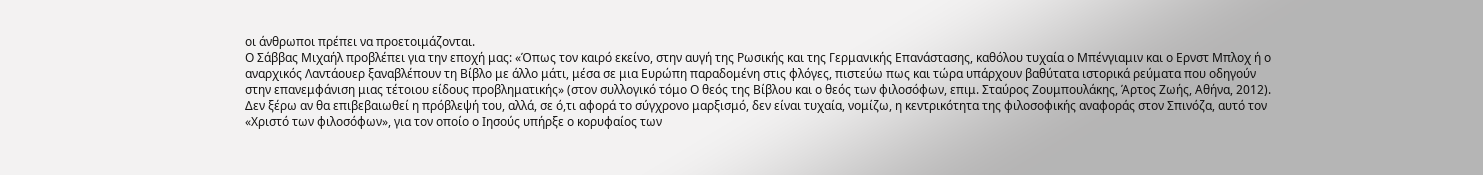οι άνθρωποι πρέπει να προετοιμάζονται.
Ο Σάββας Μιχαήλ προβλέπει για την εποχή μας: «Όπως τον καιρό εκείνο, στην αυγή της Ρωσικής και της Γερμανικής Επανάστασης, καθόλου τυχαία ο Μπένγιαμιν και ο Ερνστ Μπλοχ ή ο αναρχικός Λαντάουερ ξαναβλέπουν τη Βίβλο με άλλο μάτι, μέσα σε μια Ευρώπη παραδομένη στις φλόγες, πιστεύω πως και τώρα υπάρχουν βαθύτατα ιστορικά ρεύματα που οδηγούν στην επανεμφάνιση μιας τέτοιου είδους προβληματικής» (στον συλλογικό τόμο Ο θεός της Βίβλου και ο θεός των φιλοσόφων, επιμ. Σταύρος Ζουμπουλάκης, Άρτος Ζωής, Αθήνα, 2012).
Δεν ξέρω αν θα επιβεβαιωθεί η πρόβλεψή του, αλλά, σε ό,τι αφορά το σύγχρονο μαρξισμό, δεν είναι τυχαία, νομίζω, η κεντρικότητα της φιλοσοφικής αναφοράς στον Σπινόζα, αυτό τον «Χριστό των φιλοσόφων», για τον οποίο ο Ιησούς υπήρξε ο κορυφαίος των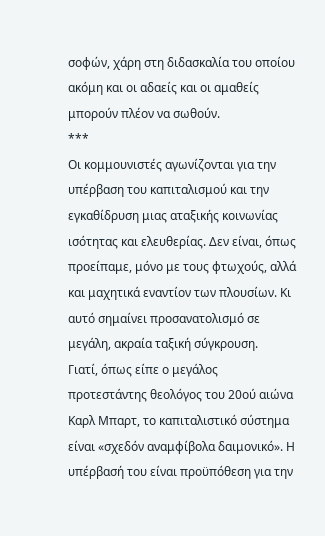σοφών, χάρη στη διδασκαλία του οποίου ακόμη και οι αδαείς και οι αμαθείς μπορούν πλέον να σωθούν.
***
Οι κομμουνιστές αγωνίζονται για την υπέρβαση του καπιταλισμού και την εγκαθίδρυση μιας αταξικής κοινωνίας ισότητας και ελευθερίας. Δεν είναι, όπως προείπαμε, μόνο με τους φτωχούς, αλλά και μαχητικά εναντίον των πλουσίων. Κι αυτό σημαίνει προσανατολισμό σε μεγάλη, ακραία ταξική σύγκρουση.
Γιατί, όπως είπε ο μεγάλος προτεστάντης θεολόγος του 20ού αιώνα Καρλ Μπαρτ, το καπιταλιστικό σύστημα είναι «σχεδόν αναμφίβολα δαιμονικό». Η υπέρβασή του είναι προϋπόθεση για την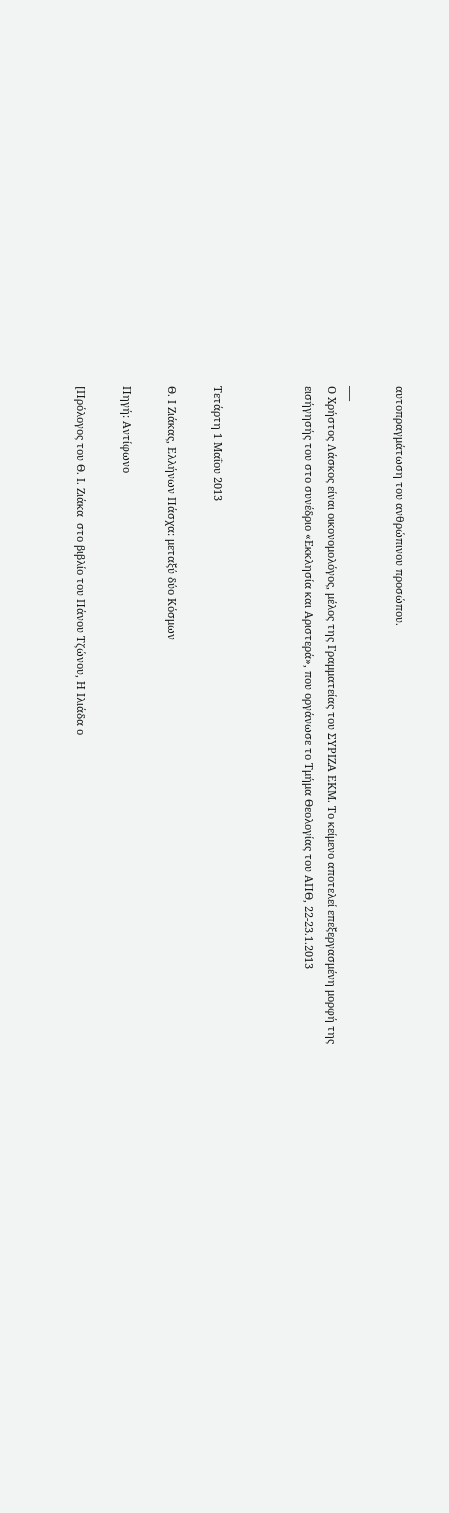αυτοπραγμάτωση του ανθρώπινου προσώπου.

___
Ο Χρήστος Λάσκος είναι οικονομολόγος, μέλος της Γραμματείας του ΣΥΡΙΖΑ ΕΚΜ. Το κείμενο αποτελεί επεξεργασμένη μορφή της εισήγησής του στο συνέδριο «Εκκλησία και Αριστερά», που οργάνωσε το Τμήμα Θεολογίας του ΑΠΘ, 22-23.1.2013



Τετάρτη 1 Μαΐου 2013

Θ. Ι Ζιάκας, Ελλήνων Πάσχα: μεταξύ δύο Κόσμων

Πηγή: Αντίφωνο

[Πρόλογος του Θ. Ι. Ζιάκα  στο βιβλίο του Πάνου Τζώνου, Η Ιλιάδα ο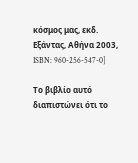κόσμος μας, εκδ. Εξάντας, Αθήνα 2003, ISBN: 960-256-547-0]

Το βιβλίο αυτό διαπιστώνει ότι το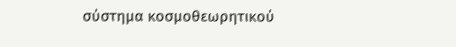σύστημα κοσμοθεωρητικού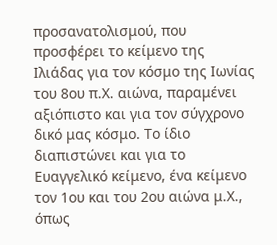προσανατολισμού, που προσφέρει το κείμενο της Ιλιάδας για τον κόσμο της Ιωνίας του 8ου π.Χ. αιώνα, παραμένει αξιόπιστο και για τον σύγχρονο δικό μας κόσμο. Το ίδιο διαπιστώνει και για το Ευαγγελικό κείμενο, ένα κείμενο τον 1ου και του 2ου αιώνα μ.Χ., όπως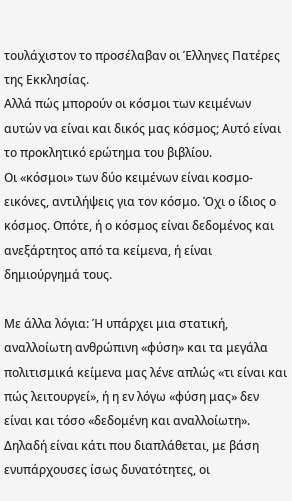τουλάχιστον το προσέλαβαν οι Έλληνες Πατέρες της Εκκλησίας.
Αλλά πώς μπορούν οι κόσμοι των κειμένων αυτών να είναι και δικός μας κόσμος; Αυτό είναι το προκλητικό ερώτημα του βιβλίου.
Οι «κόσμοι» των δύο κειμένων είναι κοσμο-εικόνες, αντιλήψεις για τον κόσμο. Όχι ο ίδιος ο κόσμος. Οπότε, ή ο κόσμος είναι δεδομένος και ανεξάρτητος από τα κείμενα, ή είναι δημιούργημά τους.

Με άλλα λόγια: Ή υπάρχει μια στατική, αναλλοίωτη ανθρώπινη «φύση» και τα μεγάλα πολιτισμικά κείμενα μας λένε απλώς «τι είναι και πώς λειτουργεί», ή η εν λόγω «φύση μας» δεν είναι και τόσο «δεδομένη και αναλλοίωτη». Δηλαδή είναι κάτι που διαπλάθεται, με βάση ενυπάρχουσες ίσως δυνατότητες, οι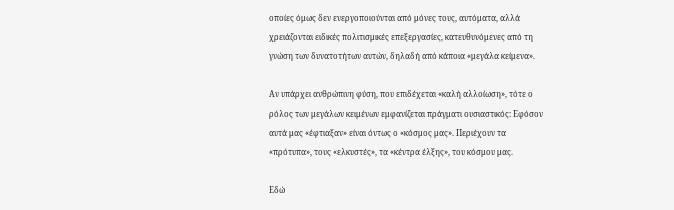οποίες όμως δεν ενεργοποιούνται από μόνες τους, αυτόματα, αλλά χρειάζονται ειδικές πολιτισμικές επεξεργασίες, κατευθυνόμενες από τη γνώση των δυνατοτήτων αυτών, δηλαδή από κάποια «μεγάλα κείμενα».

Αν υπάρχει ανθρώπινη φύση, που επιδέχεται «καλή αλλοίωση», τότε ο ρόλος των μεγάλων κειμένων εμφανίζεται πράγματι ουσιαστικός: Εφόσον αυτά μας «έφτιαξαν» είναι όντως ο «κόσμος μας». Περιέχουν τα «πρότυπα», τους «ελκυστές», τα «κέντρα έλξης», του κόσμου μας.

Εδώ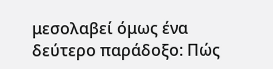μεσολαβεί όμως ένα δεύτερο παράδοξο: Πώς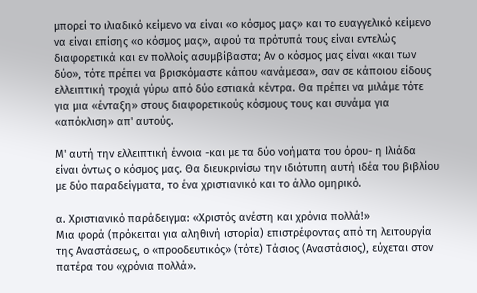μπορεί το ιλιαδικό κείμενο να είναι «ο κόσμος μας» και το ευαγγελικό κείμενο να είναι επίσης «ο κόσμος μας», αφού τα πρότυπά τους είναι εντελώς διαφορετικά και εν πολλοίς ασυμβίβαστα; Αν ο κόσμος μας είναι «και των δύο», τότε πρέπει να βρισκόμαστε κάπου «ανάμεσα», σαν σε κάποιου είδους ελλειπτική τροχιά γύρω από δύο εστιακά κέντρα. Θα πρέπει να μιλάμε τότε για μια «ένταξη» στους διαφορετικούς κόσμους τους και συνάμα για «απόκλιση» απ' αυτούς.

Μ' αυτή την ελλειπτική έννοια -και με τα δύο νοήματα του όρου- η Ιλιάδα είναι όντως ο κόσμος μας. Θα διευκρινίσω την ιδιότυπη αυτή ιδέα του βιβλίου με δύο παραδείγματα, το ένα χριστιανικό και το άλλο ομηρικό.

α. Χριστιανικό παράδειγμα: «Χριστός ανέστη και χρόνια πολλά!»
Μια φορά (πρόκειται για αληθινή ιστορία) επιστρέφοντας από τη λειτουργία της Αναστάσεως, ο «προοδευτικός» (τότε) Τάσιος (Αναστάσιος), εύχεται στον πατέρα του «χρόνια πολλά».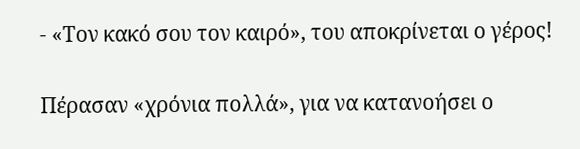- «Τον κακό σου τον καιρό», του αποκρίνεται ο γέρος!

Πέρασαν «χρόνια πολλά», για να κατανοήσει ο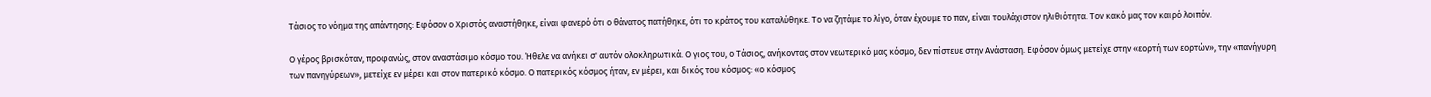Τάσιος το νόημα της απάντησης: Εφόσον ο Χριστός αναστήθηκε, είναι φανερό ότι ο θάνατος πατήθηκε, ότι το κράτος του καταλύθηκε. Το να ζητάμε το λίγο, όταν έχουμε το παν, είναι τουλάχιστον ηλιθιότητα. Τον κακό μας τον καιρό λοιπόν.

Ο γέρος βρισκόταν, προφανώς, στον αναστάσιμο κόσμο του. Ήθελε να ανήκει σ' αυτόν ολοκληρωτικά. Ο γιος του, ο Τάσιος, ανήκοντας στον νεωτερικό μας κόσμο, δεν πίστευε στην Ανάσταση. Εφόσον όμως μετείχε στην «εορτή των εορτών», την «πανήγυρη των πανηγύρεων», μετείχε εν μέρει και στον πατερικό κόσμο. Ο πατερικός κόσμος ήταν, εν μέρει, και δικός του κόσμος: «ο κόσμος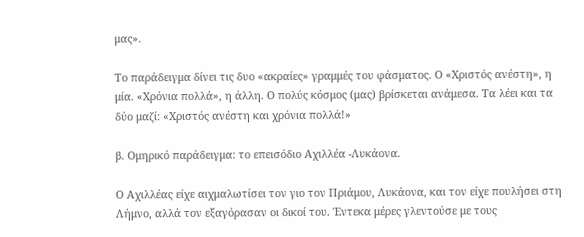μας».

Το παράδειγμα δίνει τις δυο «ακραίες» γραμμές του φάσματος. Ο «Χριστός ανέστη», η μία. «Χρόνια πολλά», η άλλη. Ο πολύς κόσμος (μας) βρίσκεται ανάμεσα. Τα λέει και τα δύο μαζί: «Χριστός ανέστη και χρόνια πολλά!»

β. Ομηρικό παράδειγμα: το επεισόδιο Αχιλλέα -Λυκάονα.

Ο Αχιλλέας είχε αιχμαλωτίσει τον γιο τον Πριάμου, Λυκάονα, και τον είχε πουλήσει στη Λήμνο, αλλά τον εξαγόρασαν οι δικοί του. Έντεκα μέρες γλεντούσε με τους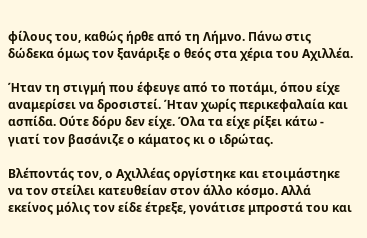φίλους του, καθώς ήρθε από τη Λήμνο. Πάνω στις δώδεκα όμως τον ξανάριξε ο θεός στα χέρια του Αχιλλέα.

Ήταν τη στιγμή που έφευγε από το ποτάμι, όπου είχε αναμερίσει να δροσιστεί. Ήταν χωρίς περικεφαλαία και ασπίδα. Ούτε δόρυ δεν είχε. Όλα τα είχε ρίξει κάτω - γιατί τον βασάνιζε ο κάματος κι ο ιδρώτας.

Βλέποντάς τον, ο Αχιλλέας οργίστηκε και ετοιμάστηκε να τον στείλει κατευθείαν στον άλλο κόσμο. Αλλά εκείνος μόλις τον είδε έτρεξε, γονάτισε μπροστά του και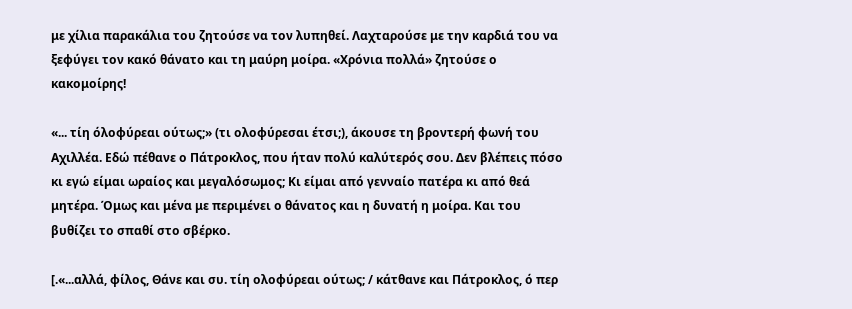με χίλια παρακάλια του ζητούσε να τον λυπηθεί. Λαχταρούσε με την καρδιά του να ξεφύγει τον κακό θάνατο και τη μαύρη μοίρα. «Χρόνια πολλά» ζητούσε ο κακομοίρης!

«... τίη όλοφύρεαι ούτως;» (τι ολοφύρεσαι έτσι;), άκουσε τη βροντερή φωνή του Αχιλλέα. Εδώ πέθανε ο Πάτροκλος, που ήταν πολύ καλύτερός σου. Δεν βλέπεις πόσο κι εγώ είμαι ωραίος και μεγαλόσωμος; Κι είμαι από γενναίο πατέρα κι από θεά μητέρα. Όμως και μένα με περιμένει ο θάνατος και η δυνατή η μοίρα. Και του βυθίζει το σπαθί στο σβέρκο.

[.«...αλλά, φίλος, Θάνε και συ. τίη ολοφύρεαι ούτως; / κάτθανε και Πάτροκλος, ό περ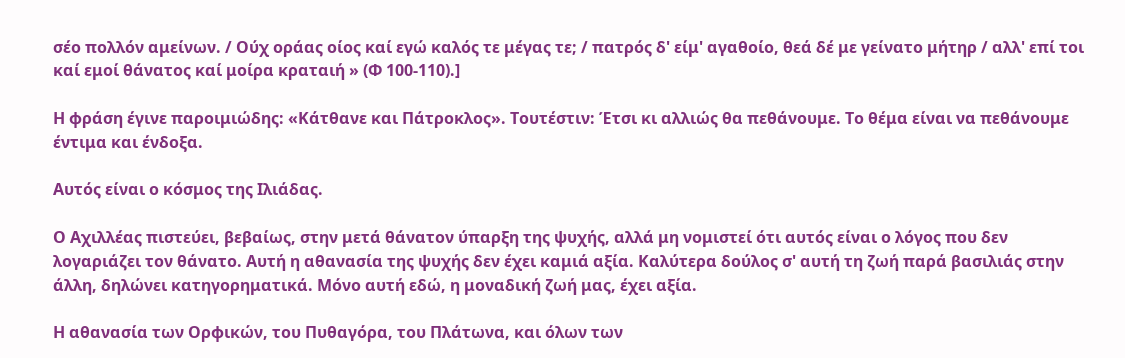σέο πολλόν αμείνων. / Ούχ οράας οίος καί εγώ καλός τε μέγας τε; / πατρός δ' είμ' αγαθοίο, θεά δέ με γείνατο μήτηρ / αλλ' επί τοι καί εμοί θάνατος καί μοίρα κραταιή » (Φ 100-110).]

Η φράση έγινε παροιμιώδης: «Κάτθανε και Πάτροκλος». Τουτέστιν: Έτσι κι αλλιώς θα πεθάνουμε. Το θέμα είναι να πεθάνουμε έντιμα και ένδοξα.

Αυτός είναι ο κόσμος της Ιλιάδας.

Ο Αχιλλέας πιστεύει, βεβαίως, στην μετά θάνατον ύπαρξη της ψυχής, αλλά μη νομιστεί ότι αυτός είναι ο λόγος που δεν λογαριάζει τον θάνατο. Αυτή η αθανασία της ψυχής δεν έχει καμιά αξία. Καλύτερα δούλος σ' αυτή τη ζωή παρά βασιλιάς στην άλλη, δηλώνει κατηγορηματικά. Μόνο αυτή εδώ, η μοναδική ζωή μας, έχει αξία.

Η αθανασία των Ορφικών, του Πυθαγόρα, του Πλάτωνα, και όλων των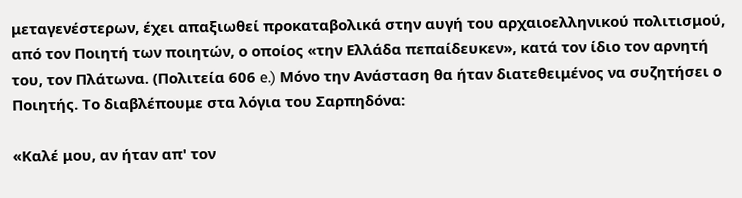μεταγενέστερων, έχει απαξιωθεί προκαταβολικά στην αυγή του αρχαιοελληνικού πολιτισμού, από τον Ποιητή των ποιητών, ο οποίος «την Ελλάδα πεπαίδευκεν», κατά τον ίδιο τον αρνητή του, τον Πλάτωνα. (Πολιτεία 606 e.) Μόνο την Ανάσταση θα ήταν διατεθειμένος να συζητήσει ο Ποιητής. Το διαβλέπουμε στα λόγια του Σαρπηδόνα:

«Καλέ μου, αν ήταν απ' τον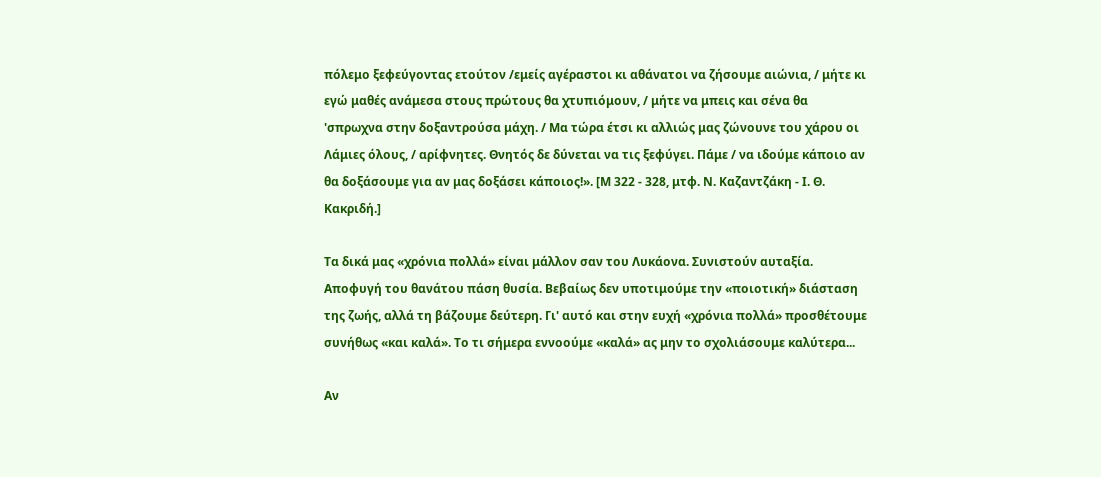πόλεμο ξεφεύγοντας ετούτον /εμείς αγέραστοι κι αθάνατοι να ζήσουμε αιώνια, / μήτε κι εγώ μαθές ανάμεσα στους πρώτους θα χτυπιόμουν, / μήτε να μπεις και σένα θα 'σπρωχνα στην δοξαντρούσα μάχη. / Μα τώρα έτσι κι αλλιώς μας ζώνουνε του χάρου οι Λάμιες όλους, / αρίφνητες. Θνητός δε δύνεται να τις ξεφύγει. Πάμε / να ιδούμε κάποιο αν θα δοξάσουμε για αν μας δοξάσει κάποιος!». [Μ 322 - 328, μτφ. Ν. Καζαντζάκη - Ι. Θ. Κακριδή.]

Τα δικά μας «χρόνια πολλά» είναι μάλλον σαν του Λυκάονα. Συνιστούν αυταξία. Αποφυγή του θανάτου πάση θυσία. Βεβαίως δεν υποτιμούμε την «ποιοτική» διάσταση της ζωής, αλλά τη βάζουμε δεύτερη. Γι' αυτό και στην ευχή «χρόνια πολλά» προσθέτουμε συνήθως «και καλά». Το τι σήμερα εννοούμε «καλά» ας μην το σχολιάσουμε καλύτερα...

Αν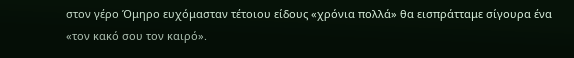στον γέρο Όμηρο ευχόμασταν τέτοιου είδους «χρόνια πολλά» θα εισπράτταμε σίγουρα ένα «τον κακό σου τον καιρό».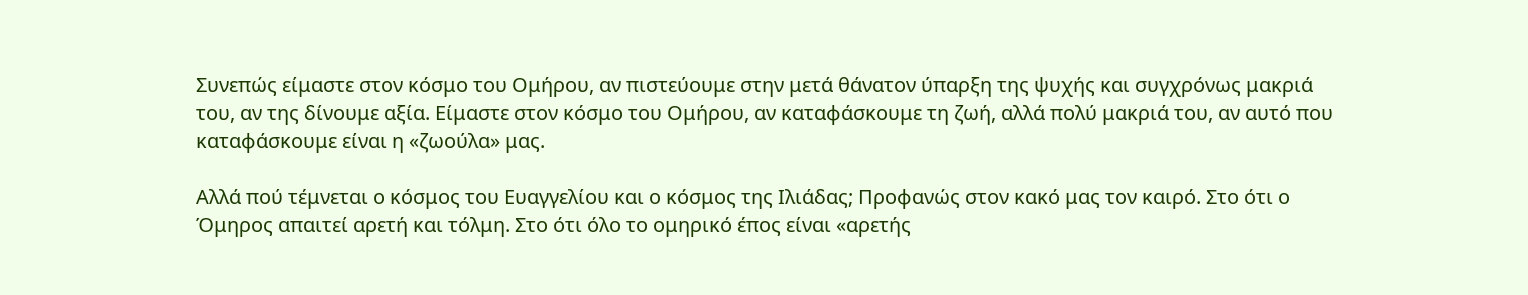Συνεπώς είμαστε στον κόσμο του Ομήρου, αν πιστεύουμε στην μετά θάνατον ύπαρξη της ψυχής και συγχρόνως μακριά του, αν της δίνουμε αξία. Είμαστε στον κόσμο του Ομήρου, αν καταφάσκουμε τη ζωή, αλλά πολύ μακριά του, αν αυτό που καταφάσκουμε είναι η «ζωούλα» μας.

Αλλά πού τέμνεται ο κόσμος του Ευαγγελίου και ο κόσμος της Ιλιάδας; Προφανώς στον κακό μας τον καιρό. Στο ότι ο Όμηρος απαιτεί αρετή και τόλμη. Στο ότι όλο το ομηρικό έπος είναι «αρετής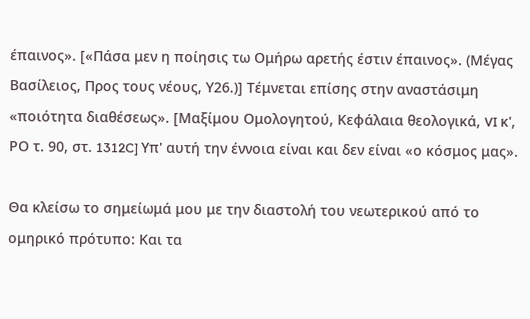έπαινος». [«Πάσα μεν η ποίησις τω Ομήρω αρετής έστιν έπαινος». (Μέγας Βασίλειος, Προς τους νέους, Υ26.)] Τέμνεται επίσης στην αναστάσιμη «ποιότητα διαθέσεως». [Μαξίμου Ομολογητού, Κεφάλαια θεολογικά, VI κ', ΡΟ τ. 90, στ. 1312C] Υπ' αυτή την έννοια είναι και δεν είναι «ο κόσμος μας».

Θα κλείσω το σημείωμά μου με την διαστολή του νεωτερικού από το ομηρικό πρότυπο: Και τα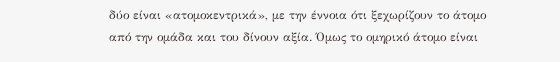δύο είναι «ατομοκεντρικά», με την έννοια ότι ξεχωρίζουν το άτομο από την ομάδα και του δίνουν αξία. Όμως το ομηρικό άτομο είναι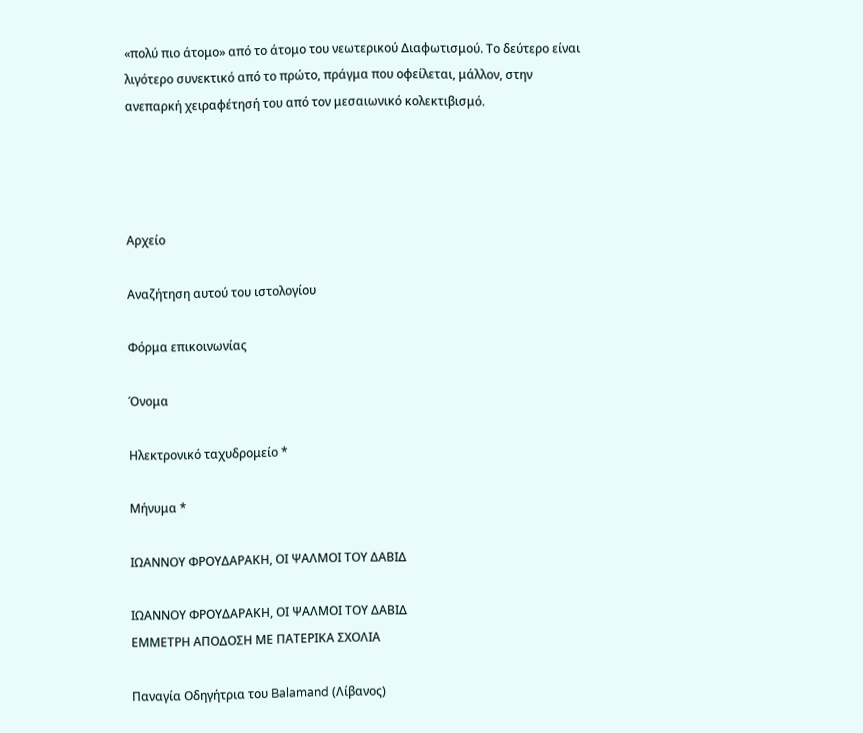«πολύ πιο άτομο» από το άτομο του νεωτερικού Διαφωτισμού. Το δεύτερο είναι λιγότερο συνεκτικό από το πρώτο, πράγμα που οφείλεται, μάλλον, στην ανεπαρκή χειραφέτησή του από τον μεσαιωνικό κολεκτιβισμό.




Αρχείο

Αναζήτηση αυτού του ιστολογίου

Φόρμα επικοινωνίας

Όνομα

Ηλεκτρονικό ταχυδρομείο *

Μήνυμα *

ΙΩΑΝΝΟΥ ΦΡΟΥΔΑΡΑΚΗ, ΟΙ ΨΑΛΜΟΙ ΤΟΥ ΔΑΒΙΔ

ΙΩΑΝΝΟΥ ΦΡΟΥΔΑΡΑΚΗ, ΟΙ ΨΑΛΜΟΙ ΤΟΥ ΔΑΒΙΔ
ΕΜΜΕΤΡΗ ΑΠΟΔΟΣΗ ΜΕ ΠΑΤΕΡΙΚΑ ΣΧΟΛΙΑ

Παναγία Οδηγήτρια του Balamand (Λίβανος)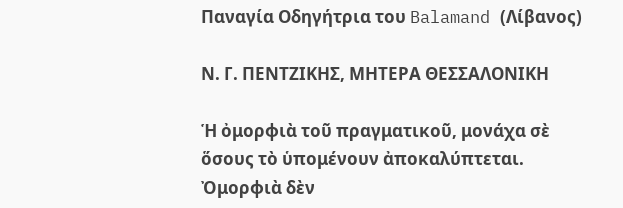Παναγία Οδηγήτρια του Balamand (Λίβανος)

Ν. Γ. ΠΕΝΤΖΙΚΗΣ, ΜΗΤΕΡΑ ΘΕΣΣΑΛΟΝΙΚΗ

Ἡ ὀμορφιὰ τοῦ πραγματικοῦ, μονάχα σὲ ὅσους τὸ ὑπομένουν ἀποκαλύπτεται. Ὀμορφιὰ δὲν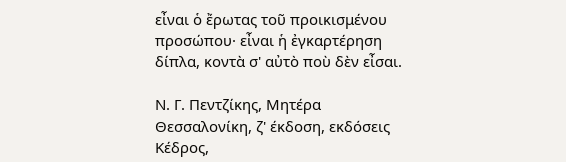εἶναι ὁ ἔρωτας τοῦ προικισμένου προσώπου· εἶναι ἡ ἐγκαρτέρηση δίπλα, κοντὰ σ' αὐτὸ ποὺ δὲν εἶσαι.

Ν. Γ. Πεντζίκης, Μητέρα Θεσσαλονίκη, ζ' έκδοση, εκδόσεις Κέδρος,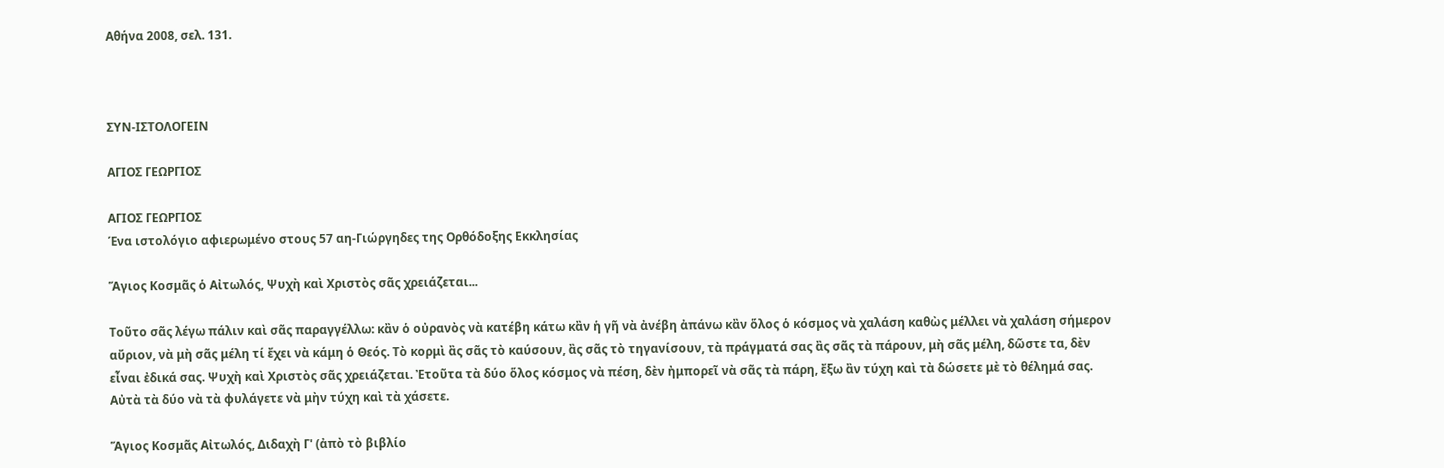Αθήνα 2008, σελ. 131.



ΣΥΝ-ΙΣΤΟΛΟΓΕΙΝ

ΑΓΙΟΣ ΓΕΩΡΓΙΟΣ

ΑΓΙΟΣ ΓΕΩΡΓΙΟΣ
Ένα ιστολόγιο αφιερωμένο στους 57 αη-Γιώργηδες της Ορθόδοξης Εκκλησίας

Ἅγιος Κοσμᾶς ὁ Αἰτωλός, Ψυχὴ καὶ Χριστὸς σᾶς χρειάζεται...

Τοῦτο σᾶς λέγω πάλιν καὶ σᾶς παραγγέλλω: κἂν ὁ οὐρανὸς νὰ κατέβη κάτω κἂν ἡ γῆ νὰ ἀνέβη ἀπάνω κἂν ὅλος ὁ κόσμος νὰ χαλάση καθὼς μέλλει νὰ χαλάση σήμερον αὔριον, νὰ μὴ σᾶς μέλη τί ἔχει νὰ κάμη ὁ Θεός. Τὸ κορμὶ ἂς σᾶς τὸ καύσουν, ἂς σᾶς τὸ τηγανίσουν, τὰ πράγματά σας ἂς σᾶς τὰ πάρουν, μὴ σᾶς μέλη, δῶστε τα, δὲν εἶναι ἐδικά σας. Ψυχὴ καὶ Χριστὸς σᾶς χρειάζεται. Ἐτοῦτα τὰ δύο ὅλος κόσμος νὰ πέση, δὲν ἠμπορεῖ νὰ σᾶς τὰ πάρη, ἔξω ἂν τύχη καὶ τὰ δώσετε μὲ τὸ θέλημά σας. Αὐτὰ τὰ δύο νὰ τὰ φυλάγετε νὰ μὴν τύχη καὶ τὰ χάσετε.

Ἅγιος Κοσμᾶς Αἰτωλός, Διδαχὴ Γ' (ἀπὸ τὸ βιβλίο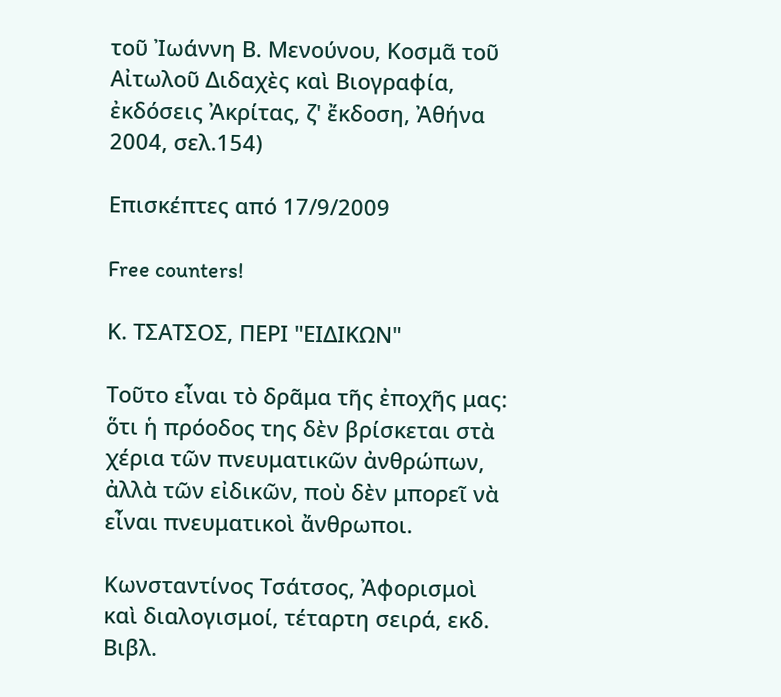τοῦ Ἰωάννη Β. Μενούνου, Κοσμᾶ τοῦ Αἰτωλοῦ Διδαχὲς καὶ Βιογραφία, ἐκδόσεις Ἀκρίτας, ζ' ἔκδοση, Ἀθήνα 2004, σελ.154)

Επισκέπτες από 17/9/2009

Free counters!

Κ. ΤΣΑΤΣΟΣ, ΠΕΡΙ "ΕΙΔΙΚΩΝ"

Τοῦτο εἶναι τὸ δρᾶμα τῆς ἐποχῆς μας: ὅτι ἡ πρόοδος της δὲν βρίσκεται στὰ χέρια τῶν πνευματικῶν ἀνθρώπων, ἀλλὰ τῶν εἰδικῶν, ποὺ δὲν μπορεῖ νὰ εἶναι πνευματικοὶ ἄνθρωποι.

Κωνσταντίνος Τσάτσος, Ἀφορισμοὶ καὶ διαλογισμοί, τέταρτη σειρά, εκδ. Βιβλ.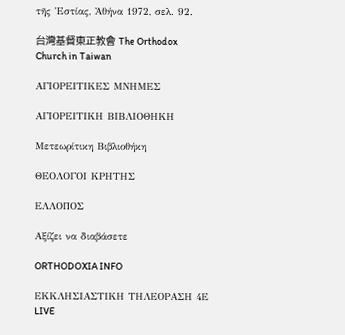τῆς Ἑστίας, Ἀθήνα 1972, σελ. 92.

台灣基督東正教會 The Orthodox Church in Taiwan

ΑΓΙΟΡΕΙΤΙΚΕΣ ΜΝΗΜΕΣ

ΑΓΙΟΡΕΙΤΙΚΗ ΒΙΒΛΙΟΘΗΚΗ

Μετεωρίτικη Βιβλιοθήκη

ΘΕΟΛΟΓΟΙ ΚΡΗΤΗΣ

ΕΛΛΟΠΟΣ

Αξίζει να διαβάσετε

ORTHODOXIA INFO

ΕΚΚΛΗΣΙΑΣΤΙΚΗ ΤΗΛΕΟΡΑΣΗ 4Ε LIVE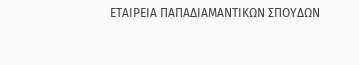ΕΤΑΙΡΕΙΑ ΠΑΠΑΔΙΑΜΑΝΤΙΚΩΝ ΣΠΟΥΔΩΝ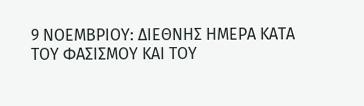9 ΝΟΕΜΒΡΙΟΥ: ΔΙΕΘΝΗΣ ΗΜΕΡΑ ΚΑΤΑ ΤΟΥ ΦΑΣΙΣΜΟΥ ΚΑΙ ΤΟΥ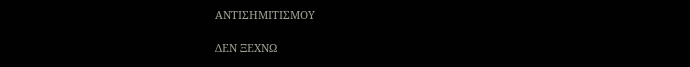ΑΝΤΙΣΗΜΙΤΙΣΜΟΥ

ΔΕΝ ΞΕΧΝΩ